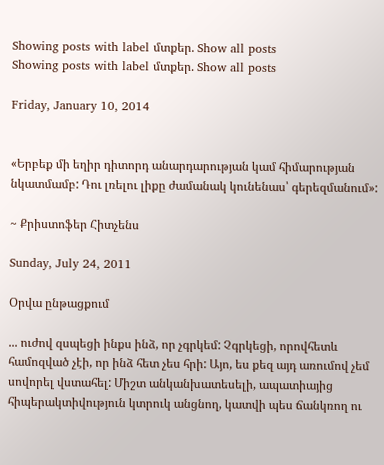Showing posts with label մտքեր. Show all posts
Showing posts with label մտքեր. Show all posts

Friday, January 10, 2014


«Երբեք մի եղիր դիտորդ անարդարության կամ հիմարության նկատմամբ: Դու լռելու լիքը ժամանակ կունենաս՝ գերեզմանում»:

~ Քրիստոֆեր Հիտչենս

Sunday, July 24, 2011

Օրվա ընթացքում

... ուժով զսպեցի ինքս ինձ, որ չգրկեմ: Չգրկեցի, որովհետև համոզված չէի, որ ինձ հետ չես հրի: Այո, ես քեզ այդ առումով չեմ սովորել վստահել: Միշտ անկանխատեսելի, ապատիայից հիպերակտիվություն կտրուկ անցնող, կատվի պես ճանկռող ու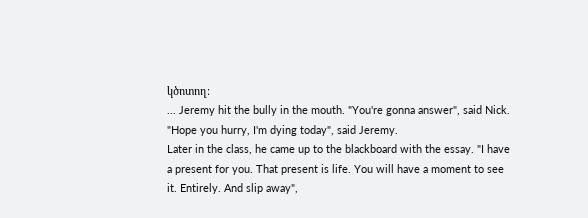կծոտող:
... Jeremy hit the bully in the mouth. "You're gonna answer", said Nick. "Hope you hurry, I'm dying today", said Jeremy.
Later in the class, he came up to the blackboard with the essay. "I have a present for you. That present is life. You will have a moment to see it. Entirely. And slip away",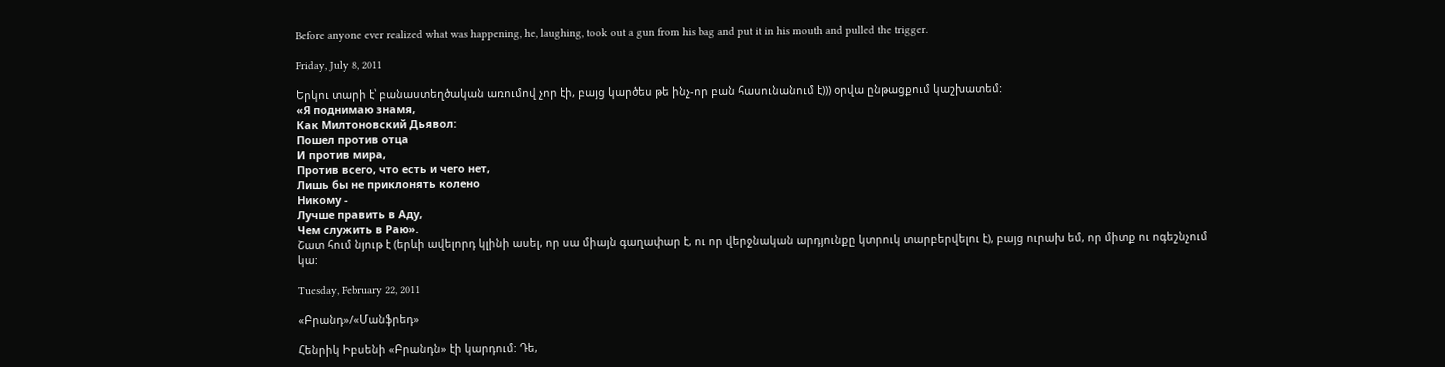Before anyone ever realized what was happening, he, laughing, took out a gun from his bag and put it in his mouth and pulled the trigger.

Friday, July 8, 2011

Երկու տարի է՝ բանաստեղծական առումով չոր էի, բայց կարծես թե ինչ-որ բան հասունանում է))) օրվա ընթացքում կաշխատեմ:
«Я поднимаю знамя,
Как Милтоновский Дьявол:
Пошел против отца
И против мира,
Против всего, что есть и чего нет,
Лишь бы не приклонять колено
Никому -
Лучше править в Аду,
Чем служить в Раю».
Շատ հում նյութ է (երևի ավելորդ կլինի ասել, որ սա միայն գաղափար է, ու որ վերջնական արդյունքը կտրուկ տարբերվելու է), բայց ուրախ եմ, որ միտք ու ոգեշնչում կա:

Tuesday, February 22, 2011

«Բրանդ»/«Մանֆրեդ»

Հենրիկ Իբսենի «Բրանդն» էի կարդում: Դե,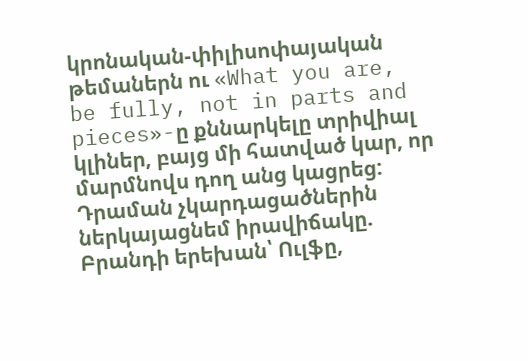կրոնական-փիլիսոփայական թեմաներն ու «What you are, be fully, not in parts and pieces»-ը քննարկելը տրիվիալ կլիներ, բայց մի հատված կար, որ մարմնովս դող անց կացրեց:
Դրաման չկարդացածներին ներկայացնեմ իրավիճակը. Բրանդի երեխան՝ Ուլֆը,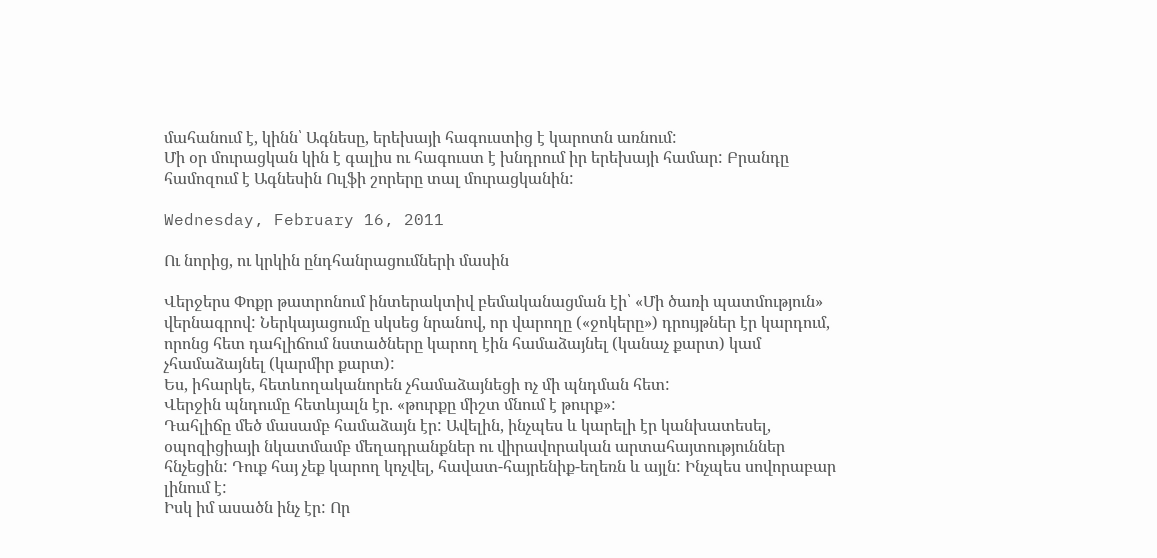մահանում է, կինն՝ Ագնեսը, երեխայի հագուստից է կարոտն առնում:
Մի օր մուրացկան կին է գալիս ու հագուստ է խնդրում իր երեխայի համար: Բրանդը համոզում է Ագնեսին Ուլֆի շորերը տալ մուրացկանին:

Wednesday, February 16, 2011

Ու նորից, ու կրկին ընդհանրացումների մասին

Վերջերս Փոքր թատրոնում ինտերակտիվ բեմականացման էի՝ «Մի ծառի պատմություն» վերնագրով: Ներկայացումը սկսեց նրանով, որ վարողը («ջոկերը») դրույթներ էր կարդում, որոնց հետ դահլիճում նստածները կարող էին համաձայնել (կանաչ քարտ) կամ չհամաձայնել (կարմիր քարտ):
Ես, իհարկե, հետևողականորեն չհամաձայնեցի ոչ մի պնդման հետ:
Վերջին պնդումը հետևյալն էր. «թուրքը միշտ մնում է թուրք»:
Դահլիճը մեծ մասամբ համաձայն էր: Ավելին, ինչպես և կարելի էր կանխատեսել, օպոզիցիայի նկատմամբ մեղադրանքներ ու վիրավորական արտահայտություններ հնչեցին: Դուք հայ չեք կարող կոչվել, հավատ-հայրենիք-եղեռն և այլն: Ինչպես սովորաբար լինում է:
Իսկ իմ ասածն ինչ էր: Որ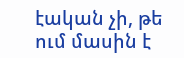էական չի, թե ում մասին է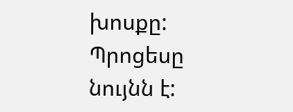խոսքը: Պրոցեսը նույնն է: